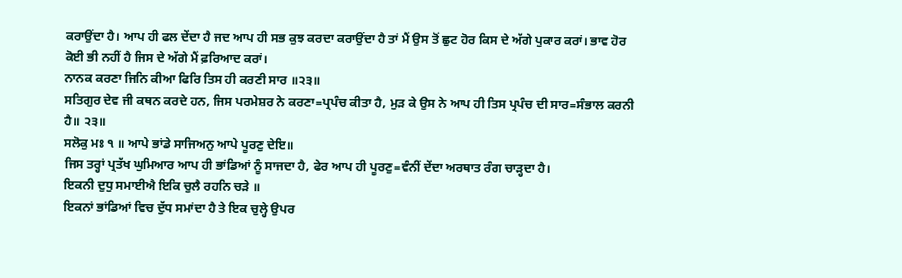ਕਰਾਉਂਦਾ ਹੈ। ਆਪ ਹੀ ਫਲ ਦੇਂਦਾ ਹੈ ਜਦ ਆਪ ਹੀ ਸਭ ਕੁਝ ਕਰਦਾ ਕਰਾਉਂਦਾ ਹੈ ਤਾਂ ਮੈਂ ਉਸ ਤੋਂ ਛੁਟ ਹੋਰ ਕਿਸ ਦੇ ਅੱਗੇ ਪੁਕਾਰ ਕਰਾਂ। ਭਾਵ ਹੋਰ ਕੋਈ ਭੀ ਨਹੀਂ ਹੈ ਜਿਸ ਦੇ ਅੱਗੇ ਮੈਂ ਫ਼ਰਿਆਦ ਕਰਾਂ।
ਨਾਨਕ ਕਰਣਾ ਜਿਨਿ ਕੀਆ ਫਿਰਿ ਤਿਸ ਹੀ ਕਰਣੀ ਸਾਰ ॥੨੩॥
ਸਤਿਗੁਰ ਦੇਵ ਜੀ ਕਥਨ ਕਰਦੇ ਹਨ, ਜਿਸ ਪਰਮੇਸ਼ਰ ਨੇ ਕਰਣਾ=ਪ੍ਰਪੰਚ ਕੀਤਾ ਹੈ, ਮੁੜ ਕੇ ਉਸ ਨੇ ਆਪ ਹੀ ਤਿਸ ਪ੍ਰਪੰਚ ਦੀ ਸਾਰ=ਸੰਭਾਲ ਕਰਨੀ ਹੈ॥ ੨੩॥
ਸਲੋਕੁ ਮਃ ੧ ॥ ਆਪੇ ਭਾਂਡੇ ਸਾਜਿਅਨੁ ਆਪੇ ਪੂਰਣੁ ਦੇਇ॥
ਜਿਸ ਤਰ੍ਹਾਂ ਪ੍ਰਤੱਖ ਘੁਮਿਆਰ ਆਪ ਹੀ ਭਾਂਡਿਆਂ ਨੂੰ ਸਾਜਦਾ ਹੈ, ਫੇਰ ਆਪ ਹੀ ਪੂਰਣੁ=ਵੰਨੀਂ ਦੇਂਦਾ ਅਰਥਾਤ ਰੰਗ ਚਾੜ੍ਹਦਾ ਹੈ।
ਇਕਨੀ ਦੁਧੁ ਸਮਾਈਐ ਇਕਿ ਚੁਲੈ ਰਹਨਿ ਚੜੇ ॥
ਇਕਨਾਂ ਭਾਂਡਿਆਂ ਵਿਚ ਦੁੱਧ ਸਮਾਂਦਾ ਹੈ ਤੇ ਇਕ ਚੁਲ੍ਹੇ ਉਪਰ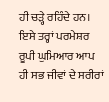ਹੀ ਚੜ੍ਹੇ ਰਹਿੰਦੇ ਹਨ। ਇਸੇ ਤਰ੍ਹਾਂ ਪਰਮੇਸ਼ਰ ਰੂਪੀ ਘੁਮਿਆਰ ਆਪ ਹੀ ਸਭ ਜੀਵਾਂ ਦੇ ਸਰੀਰਾਂ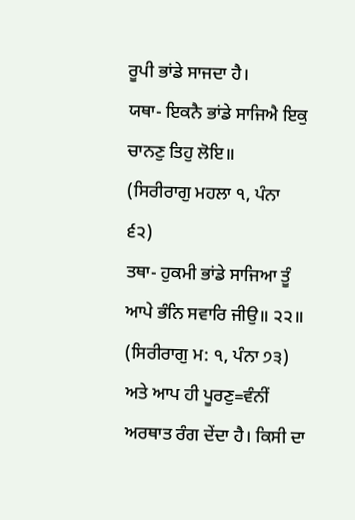ਰੂਪੀ ਭਾਂਡੇ ਸਾਜਦਾ ਹੈ।
ਯਥਾ- ਇਕਨੈ ਭਾਂਡੇ ਸਾਜਿਐ ਇਕੁ ਚਾਨਣੁ ਤਿਹੁ ਲੋਇ॥
(ਸਿਰੀਰਾਗੁ ਮਹਲਾ ੧, ਪੰਨਾ ੬੨)
ਤਥਾ- ਹੁਕਮੀ ਭਾਂਡੇ ਸਾਜਿਆ ਤੂੰ ਆਪੇ ਭੰਨਿ ਸਵਾਰਿ ਜੀਉ॥ ੨੨॥
(ਸਿਰੀਰਾਗੁ ਮ: ੧, ਪੰਨਾ ੭੩)
ਅਤੇ ਆਪ ਹੀ ਪੂਰਣੁ=ਵੰਨੀਂ ਅਰਥਾਤ ਰੰਗ ਦੇਂਦਾ ਹੈ। ਕਿਸੀ ਦਾ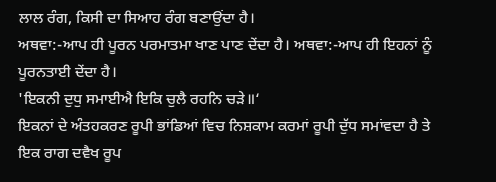ਲਾਲ ਰੰਗ, ਕਿਸੀ ਦਾ ਸਿਆਹ ਰੰਗ ਬਣਾਉਂਦਾ ਹੈ।
ਅਥਵਾ:-ਆਪ ਹੀ ਪੂਰਨ ਪਰਮਾਤਮਾ ਖਾਣ ਪਾਣ ਦੇਂਦਾ ਹੈ। ਅਥਵਾ:-ਆਪ ਹੀ ਇਹਨਾਂ ਨੂੰ ਪੂਰਨਤਾਈ ਦੇਂਦਾ ਹੈ।
'ਇਕਨੀ ਦੁਧੁ ਸਮਾਈਐ ਇਕਿ ਚੁਲੈ ਰਹਨਿ ਚੜੇ॥‘
ਇਕਨਾਂ ਦੇ ਅੰਤਹਕਰਣ ਰੂਪੀ ਭਾਂਡਿਆਂ ਵਿਚ ਨਿਸ਼ਕਾਮ ਕਰਮਾਂ ਰੂਪੀ ਦੁੱਧ ਸਮਾਂਵਦਾ ਹੈ ਤੇ ਇਕ ਰਾਗ ਦਵੈਖ ਰੂਪ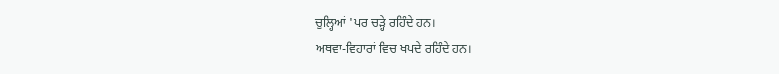ਚੁਲ੍ਹਿਆਂ 'ਪਰ ਚੜ੍ਹੇ ਰਹਿੰਦੇ ਹਨ।
ਅਥਵਾ-ਵਿਹਾਰਾਂ ਵਿਚ ਖਪਦੇ ਰਹਿੰਦੇ ਹਨ।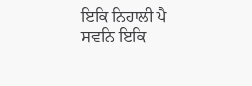ਇਕਿ ਨਿਹਾਲੀ ਪੈ ਸਵਨਿ ਇਕਿ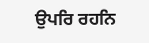ਉਪਰਿ ਰਹਨਿ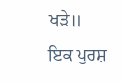ਖੜੇ॥
ਇਕ ਪੁਰਸ਼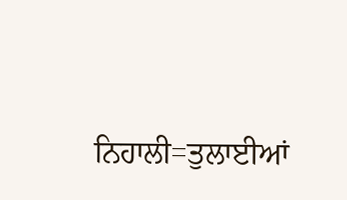ਨਿਹਾਲੀ=ਤੁਲਾਈਆਂ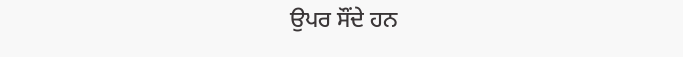ਉਪਰ ਸੌਂਦੇ ਹਨ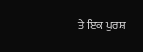ਤੇ ਇਕ ਪੁਰਸ਼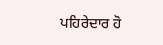ਪਹਿਰੇਦਾਰ ਹੋ